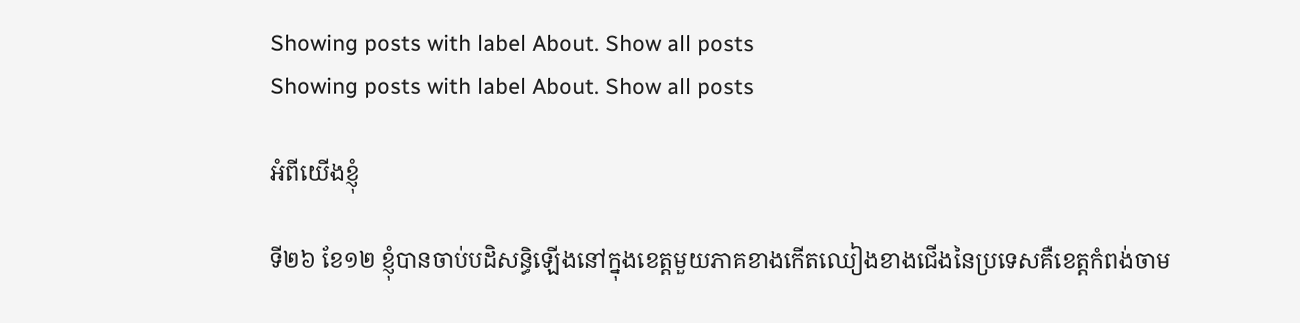Showing posts with label About. Show all posts
Showing posts with label About. Show all posts

អំពីយើងខ្ញុំ

ទី២៦ ខែ១២ ខ្ញុំបានចាប់បដិសន្ធិឡើងនៅក្នុងខេត្តមួយភាគខាងកើតឈៀងខាងជើងនៃប្រទេសគឺខេត្តកំពង់ចាម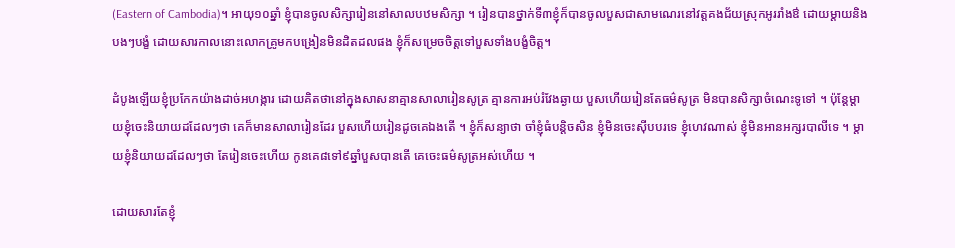(Eastern of Cambodia)។ អាយុ១០ឆ្នាំ ខ្ញុំបានចូលសិក្សារៀននៅសាលបឋមសិក្សា ។ រៀនបានថ្នាក់ទី៣ខ្ញុំក៏បានចូលបួសជាសាមណេរនៅវត្តគងជ័យស្រុកអូររាំងឳ ដោយម្តាយនិងបងៗបង្ខំ ដោយសារកាលនោះលោកគ្រូមកបង្រៀនមិនដិតដលផង ខ្ញុំក៏សម្រេចចិត្តទៅបួសទាំងបង្ខំចិត្ត។

ដំបូងឡើយខ្ញុំប្រកែកយ៉ាងដាច់អហង្ការ ដោយគិតថានៅក្នុងសាសនាគ្មានសាលារៀនសូត្រ គ្មានការអប់រំវែងឆ្ងាយ បួសហើយរៀនតែធម៌សូត្រ មិនបានសិក្សាចំណេះទូទៅ ។ ប៉ុន្តែម្តាយខ្ញុំចេះនិយាយដដែលៗថា គេក៏មានសាលារៀនដែរ បួសហើយរៀនដូចគេឯងតើ ។ ខ្ញុំក៏សន្យាថា ចាំខ្ញុំធំបន្តិចសិន ខ្ញុំមិនចេះស៊ីបបរទេ ខ្ញុំហេវណាស់ ខ្ញុំមិនអានអក្សរបាលីទេ ។ ម្តាយខ្ញុំនិយាយដដែលៗថា តែរៀនចេះហើយ កូនគេ៨ទៅ៩ឆ្នាំបួសបានតើ គេចេះធម៌សូត្រអស់ហើយ ។

ដោយសារតែខ្ញុំ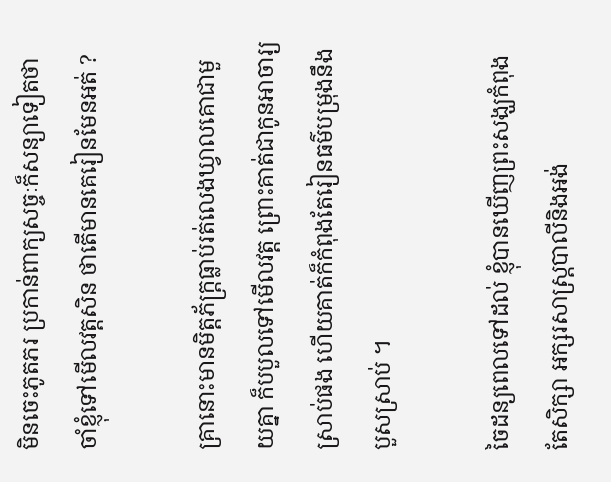មិនចេះភូតភរ ប្រកាន់ពាក្យសច្ចៈក៏សន្យាទៀតថា ចាំខ្ញុំទៅមើលវត្តសិន ថាតើមានគេរៀនមែនអត់ ?

គ្រានោះមានមិត្តភ័ក្ត្រធ្លាប់រត់លេងឃ្វាលគោជាមួយគ្នា ក៏បបួលទៅមើលវត្ត ព្រោះគាត់ជាកូនអាចារ្យស្រាប់ផង ហើយគាត់ក៏កំពុងតែរៀនធម៌បម្រុងនឹងបួសស្រាប់ ។

ចៃដន្យពេលទៅដល់ ខ្ញុំបានឃើញព្រះសង្ឃកំពុងតែសិក្សា អក្សរសាស្ត្របាលីនិងអង់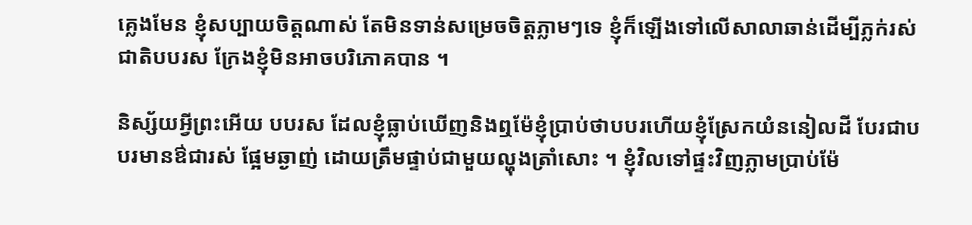គ្លេងមែន ខ្ញុំសប្បាយចិត្តណាស់ តែមិនទាន់សម្រេចចិត្តភ្លាមៗទេ ខ្ញុំក៏ឡើងទៅលើសាលាឆាន់ដើម្បីភ្លក់រស់ជាតិបបរស ក្រែងខ្ញុំមិនអាចបរិភោគបាន ។

និស្ស័យអ្វីព្រះអើយ បបរស ដែលខ្ញុំធ្លាប់ឃើញនិងឮម៉ែខ្ញុំប្រាប់ថាបបរហើយខ្ញុំស្រែកយំននៀលដី បែរជាបបរមានឳជារស់ ផ្អែមឆ្ងាញ់ ដោយត្រឹមផ្ទាប់ជាមួយល្ហុងត្រាំសោះ ។ ខ្ញុំវិលទៅផ្ទះវិញភ្លាមប្រាប់ម៉ែ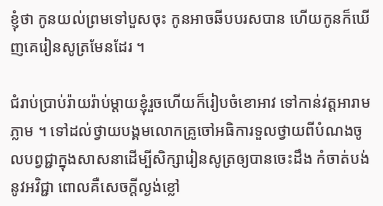ខ្ញុំថា កូនយល់ព្រមទៅបួសចុះ កូនអាចឆីបបរសបាន ហើយកូនក៏ឃើញគេរៀនសូត្រមែនដែរ ។

ជំរាប់ប្រាប់រ៉ាយរ៉ាប់ម្តាយខ្ញុំរួចហើយក៏រៀបចំខោអាវ ទៅកាន់វត្តអារាមភ្លាម ។ ទៅដល់ថ្វាយបង្គមលោកគ្រូចៅអធិការទួលថ្វាយពីបំណងចូលបព្វជ្ជាក្នុងសាសនាដើម្បីសិក្សារៀនសូត្រឲ្យបានចេះដឹង កំចាត់បង់នូវអវិជ្ជា ពោលគឺសេចក្តីល្ងង់ខ្លៅ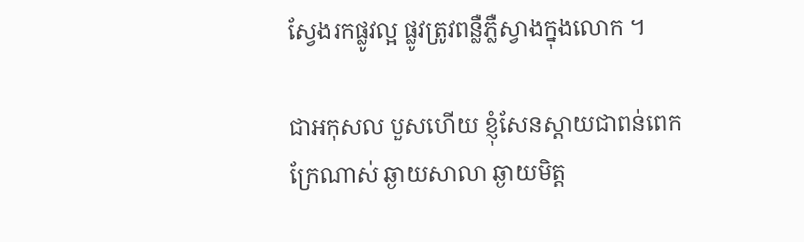ស្វែងរកផ្លូវល្អ ផ្លូវត្រូវពន្លឺភ្លឺស្វាងក្នុងលោក ។

ជាអកុសល បួសហើយ ខ្ញុំសែនស្តាយជាពន់ពេកក្រែណាស់ ឆ្ងាយសាលា ឆ្ងាយមិត្ត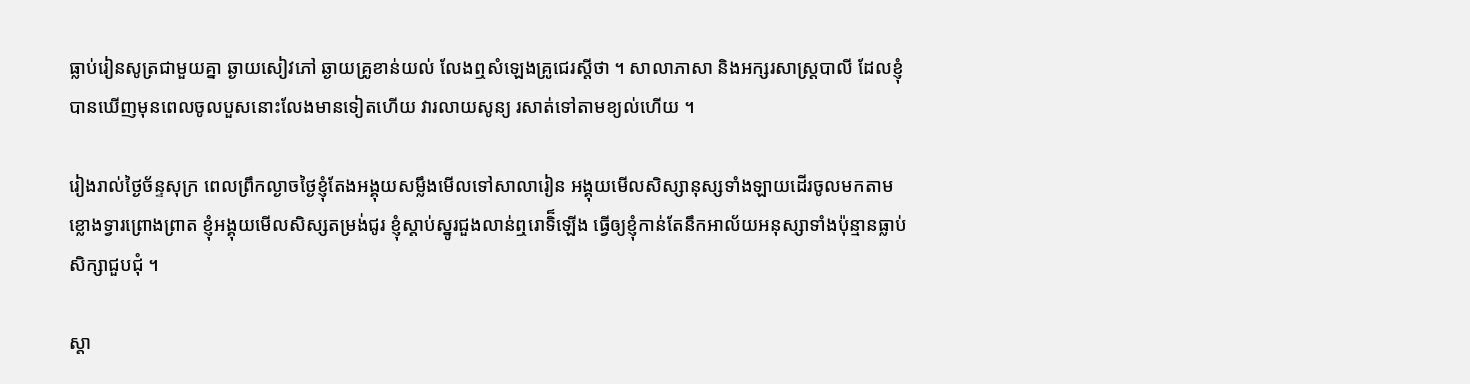ធ្លាប់រៀនសូត្រជាមួយគ្នា ឆ្ងាយសៀវភៅ ឆ្ងាយគ្រូខាន់យល់ លែងឮសំឡេងគ្រូជេរស្តីថា ។ សាលាភាសា និងអក្សរសាស្ត្របាលី ដែលខ្ញុំបានឃើញមុនពេលចូលបួសនោះលែងមានទៀតហើយ វារលាយសូន្យ រសាត់ទៅតាមខ្យល់ហើយ ។

រៀងរាល់ថ្ងៃច័ន្ទសុក្រ ពេលព្រឹកល្ងាចថ្ងៃខ្ញុំតែងអង្គុយសម្លឹងមើលទៅសាលារៀន អង្គុយមើលសិស្សានុស្សទាំងឡាយដើរចូលមកតាមខ្លោងទ្វារព្រោងព្រាត ខ្ញុំអង្គុយមើលសិស្សតម្រង់ជូរ ខ្ញុំស្តាប់ស្នូរជួងលាន់ឮរោទិ៏ឡើង ធ្វើឲ្យខ្ញុំកាន់តែនឹកអាល័យអនុស្សាទាំងប៉ុន្មានធ្លាប់សិក្សាជួបជុំ ។

ស្តា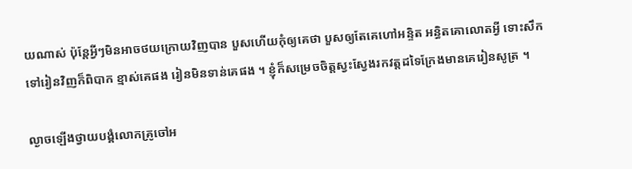យណាស់ ប៉ុន្តែអ្វីៗមិនអាចថយក្រោយវិញបាន បួសហើយកុំឲ្យគេថា បួសឲ្យតែគេហៅអន្ទិត អន្ធិតគោលោតអ្វី ទោះសឹកទៅរៀនវិញក៏ពិបាក ខ្មាស់គេផង រៀនមិនទាន់គេផង ។ ខ្ញុំក៏សម្រេចចិត្តស្វះស្វែងរកវត្តដទៃក្រែងមានគេរៀនសូត្រ ។

ល្ងាចឡើងថ្វាយបង្គំលោកគ្រូចៅអ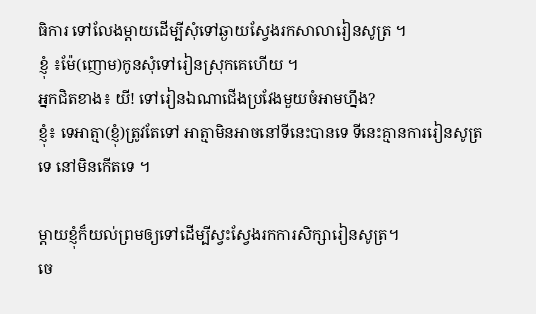ធិការ ទៅលែងម្តាយដើម្បីសុំទៅឆ្ងាយស្វែងរកសាលារៀនសូត្រ ។
ខ្ញុំ ៖ម៉ែ(ញោម)កូនសុំទៅរៀនស្រុកគេហើយ ។
អ្នកជិតខាង៖ យី! ទៅរៀនឯណាជើងប្រវែងមួយចំអាមហ្នឹង?
ខ្ញុំ៖ ទេអាត្មា(ខ្ញុំ)ត្រូវតែទៅ អាត្មាមិនអាចនៅទីនេះបានទេ ទីនេះគ្មានការរៀនសូត្រទេ នៅមិនកើតទេ ។

ម្តាយខ្ញុំក៏យល់ព្រមឲ្យទៅដើម្បីស្វះស្វែងរកការសិក្សារៀនសូត្រ។
ចេ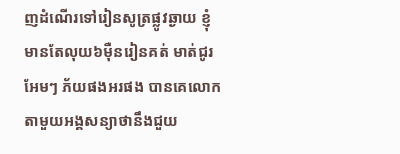ញដំណើរទៅរៀនសូត្រផ្លូវឆ្ងាយ ខ្ញុំមានតែលុយ៦ម៉ឺនរៀនគត់ មាត់ជូរអែមៗ ភ័យផងអរផង បានគេលោកតាមួយអង្គសន្យាថានឹងជួយ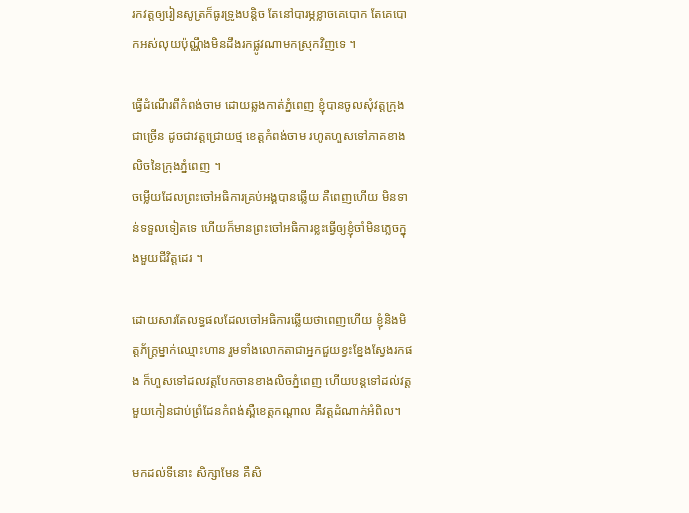រកវត្តឲ្យរៀនសូត្រក៏ធូរទ្រូងបន្តិច តែនៅបារម្ភខ្លាចគេបោក តែគេបោកអស់លុយប៉ុណ្ណឹងមិនដឹងរកផ្លូវណាមកស្រុកវិញទេ ។

ធ្វើដំណើរពីកំពង់ចាម ដោយឆ្លងកាត់ភ្នំពេញ ខ្ញុំបានចូលសុំវត្តក្រុងជាច្រើន ដូចជាវត្តជ្រោយថ្ម ខេត្តកំពង់ចាម រហូតហួសទៅភាគខាងលិចនៃក្រុងភ្នំពេញ ។
ចម្លើយដែលព្រះចៅអធិការគ្រប់អង្គបានឆ្លើយ គឺពេញហើយ មិនទាន់ទទួលទៀតទេ ហើយក៏មានព្រះចៅអធិការខ្លះធ្វើឲ្យខ្ញុំចាំមិនភ្លេចក្នុងមួយជីវិត្តដេរ ។

ដោយសារតែលទ្ធផលដែលចៅអធិការឆ្លើយថាពេញហើយ ខ្ញុំនិងមិត្តភ័ក្ត្រម្នាក់ឈ្មោះហាន រួមទាំងលោកតាជាអ្នកជួយខ្វះខ្នែងស្វែងរកផង ក៏ហួសទៅដលវត្តបែកចានខាងលិចភ្នំពេញ ហើយបន្តទៅដល់វត្តមួយកៀនជាប់ព្រំដែនកំពង់ស្ពឺខេត្តកណ្តាល គឺវត្តដំណាក់អំពិល។

មកដល់ទីនោះ សិក្សាមែន គឺសិ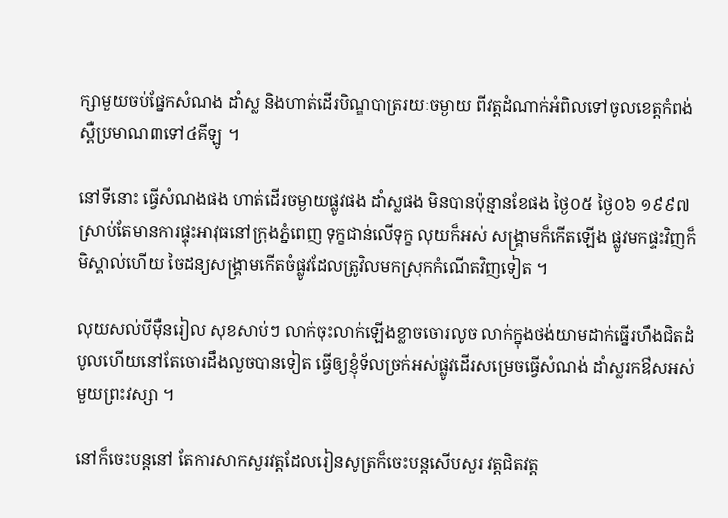ក្សាមួយចប់ផ្នែកសំណង ដាំស្ល និងហាត់ដើរបិណ្ឌបាត្ររយៈចម្ងាយ ពីវត្តដំណាក់អំពិលទៅចូលខេត្តកំពង់ស្ពឺប្រមាណ៣ទៅ៤គីឡូ ។

នៅទីនោះ ធ្វើសំណងផង ហាត់ដើរចម្ងាយផ្លូវផង ដាំស្លផង មិនបានប៉ុន្មានខែផង ថ្ងៃ០៥ ថ្ងៃ០៦ ១៩៩៧ស្រាប់តែមានការផ្ទុះអាវុធនៅក្រុងភ្នំពេញ ទុក្ខជាន់លើទុក្ខ លុយក៏អស់ សង្គ្រាមក៏កើតឡើង ផ្លូវមកផ្ទះវិញក៏មិស្គាល់ហើយ ចៃដន្យសង្គ្រាមកើតចំផ្លូវដែលត្រូវិលមកស្រុកកំណើតវិញទៀត ។

លុយសល់បីម៉ឺនរៀល សុខសាប់ៗ លាក់ចុះលាក់ឡើងខ្លាចចោរលូច លាក់ក្នុងថង់យាមដាក់ធ្នើរហឹងជិតដំបូលហើយនៅតែចោរដឹងលួចបានទៀត ធ្វើឲ្យខ្ញុំទ័លច្រក់អស់ផ្លូវដើរសម្រេចធ្វើសំណង់ ដាំស្លរកឳសអស់មួយព្រះវស្សា ។

នៅក៏ចេះបន្តនៅ តែការសាកសួរវត្តដែលរៀនសូត្រក៏ចេះបន្តសើបសួរ វត្តជិតវត្ត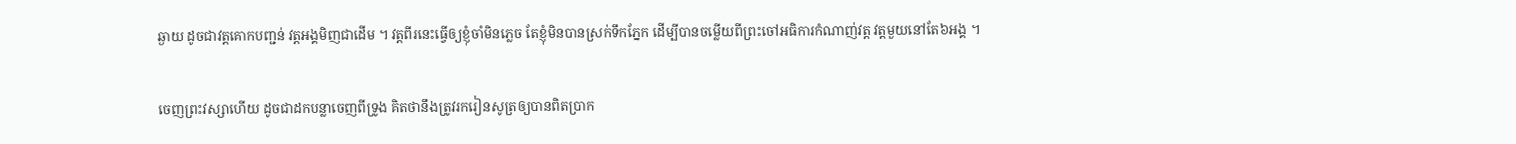ឆ្ងាយ ដូចជាវត្តគោកបញ្ជន់ វត្តអង្គមិញជាដើម ។ វត្តពីរនេះធ្វើឲ្យខ្ញុំចាំមិនភ្លេច តែខ្ញុំមិនបានស្រក់ទឹកភ្នែក ដើម្បីបានចម្លើយពីព្រះចៅអធិការកំណាញ់វត្ត វត្តមួយនៅតែ៦អង្គ ។

ចេញព្រះវស្សាហើយ ដូចជាដកបន្លាចេញពីទ្រូង គិតថានឹងត្រូវរករៀនសូត្រឲ្យបានពិតប្រាក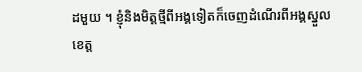ដមួយ ។ ខ្ញុំនិងមិត្តថ្មីពីអង្គទៀតក៏ចេញដំណើរពីអង្គស្នួលខេត្ត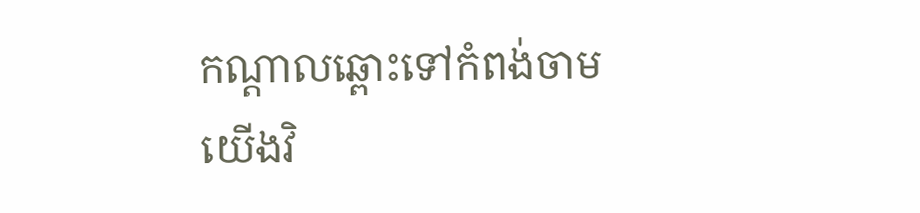កណ្តាលឆ្ពោះទៅកំពង់ចាមយើងវិ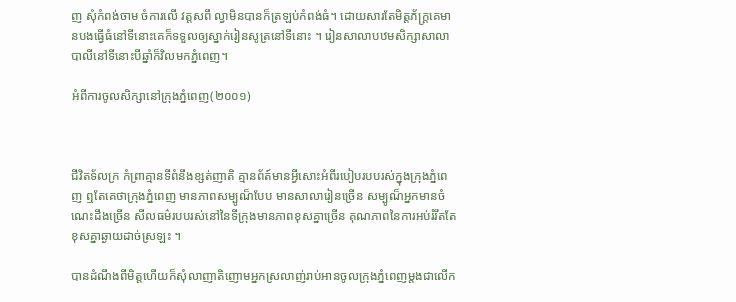ញ សុំកំពង់ចាម ចំការលើ វត្តសពឹ ល្វាមិនបានក៏ត្រឡប់កំពង់ធំ។ ដោយសារតែមិត្តភ័ក្ត្រគេមានបងធ្វើធំនៅទីនោះគេក៏ទទួលឲ្យស្នាក់រៀនសូត្រនៅទីនោះ ។ រៀនសាលាបឋមសិក្សាសាលាបាលីនៅទីនោះបីឆ្នាំក៏វិលមកភ្នំពេញ។

អំពីការចូលសិក្សានៅក្រុងភ្នំពេញ(២០០១)



ជីវិតទ័លក្រ កំព្រាគ្មានទីពំនឹងខ្សត់ញាតិ គ្មានព័ត៍មានអ្វីសោះអំពីរបៀបរបបរស់ក្នុងក្រុងភ្នំពេញ ឮតែគេថាក្រុងភ្នំពេញ មានភាពសម្បូណ៏បែប មានសាលារៀនច្រើន សម្បូណ៏អ្នកមានចំណេះដឹងច្រើន សីលធម៌របបរស់នៅនៃទីក្រុងមានភាពខុសគ្នាច្រើន គុណភាពនៃការអប់រំរឹតតែខុសគ្នាឆ្ងាយដាច់ស្រឡះ ។

បានដំណឹងពីមិត្តហើយក៏សុំលាញាតិញោមអ្នកស្រលាញ់រាប់អានចូលក្រុងភ្នំពេញម្តងជាលើក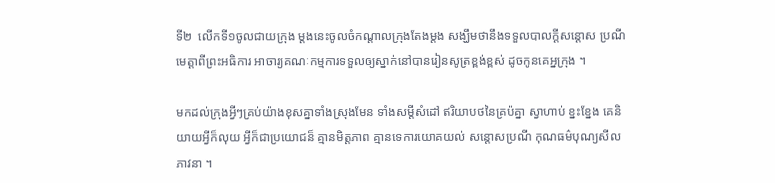ទី២  លើកទី១ចូលជាយក្រុង ម្តងនេះចូលចំកណ្តាលក្រុងតែងម្តង សង្ឃឹមថានឹងទទួលបាលក្តីសន្តោស ប្រណីមេត្តាពីព្រះអធិការ អាចារ្យគណៈកម្មការទទួលឲ្យស្នាក់នៅបានរៀនសូត្រខ្ពង់ខ្ពស់ ដូចកូនគេអ្នក្រុង ។

មកដល់ក្រុងអ្វីៗគ្រប់យ៉ាងខុសគ្នាទាំងស្រុងមែន ទាំងសម្តីសំដៅ ឥរិយាបថនៃគ្រប៉គ្នា ស្វាហាប់ ខ្នះខ្នែង គេនិយាយអ្វីក៏លុយ អ្វីក៏ជាប្រយោជន៏ គ្មានមិត្តភាព គ្មានទេការយោគយល់ សន្តោសប្រណី កុណធម៌បុណ្យសីលភាវនា ។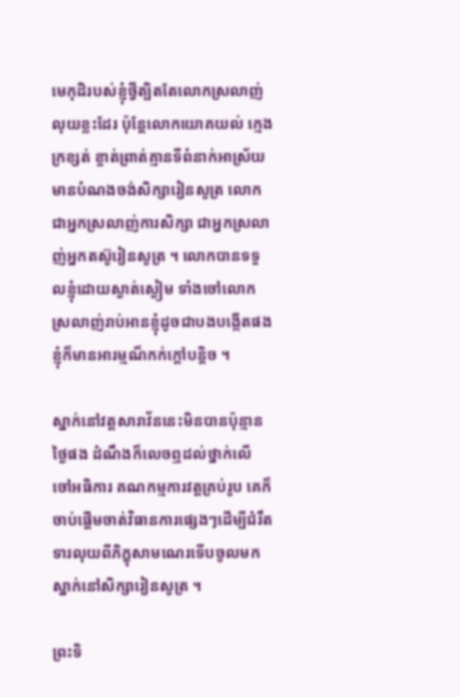មេកុដិរបស់ខ្ញុំថ្វីត្បិតតែលោកស្រលាញ់លុយខ្លះដែរ ប៉ុន្តែលោកយោគយល់ ក្មេងក្រខ្សត់ ខ្ចាត់ព្រាត់គ្មានទីពំនាក់អាស្រ័យមានបំណងចង់សិក្សារៀនសូត្រ លោកជាអ្នកស្រលាញ់ការសិក្សា ជាអ្នកស្រលាញ់អ្នកតស៊ូរៀនសូត្រ ។ លោកបានទទួលខ្ញុំដោយស្ងាត់ស្ងៀម ទាំងចៅលោកស្រលាញ់រាប់អានខ្ញុំដូចជាបងបង្កើតផង ខ្ញុំក៏មានអារម្មណ៏កក់ក្តៅបន្តិច ។

ស្នាក់នៅវត្តសារាវ័ននេះមិនបានប៉ុន្មានថ្ងៃផង ដំណឹងក៏លេចឮដល់ថ្នាក់លើ ចៅអធិការ គណកម្មការវត្តគ្រប់រូប គេក៏ចាប់ផ្តើមចាត់វិធានការផ្សេងៗដើម្បីជំរឹតទារលុយពីភិក្ខុសាមណេរទើបចូលមកស្នាក់នៅសិក្សារៀនសូត្រ ។

ព្រះទិ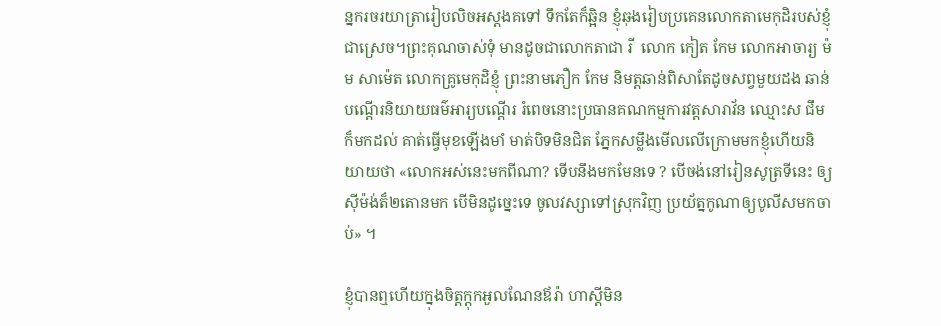ន្នករចរយាត្រារៀបលិចអស្តងគទៅ ទឹកតែក៏ឆ្អិន ខ្ញុំឆុងរៀបប្រគេនលោកតាមេកុដិរបស់ខ្ញុំជាស្រេច។ព្រះគុណចាស់ទុំ មានដូចជាលោកតាជា រី  លោក កៀត កែម លោកអាចារ្យ ម៉ម សាម៉េត លោកគ្រូមេកុដិខ្ញុំ ព្រះនាមភឿក កែម និមត្តឆាន់ពិសាតែដូចសព្វមួយដង ឆាន់បណ្តើរនិយាយធម៌អារ្យបណ្តើរ រំពេចនោះប្រធានគណកម្មការវត្តសារាវ័ន ឈ្មោះស ជឹមក៏មកដល់ គាត់ធ្វើមុខឡើងមាំ មាត់បិទមិនជិត ភ្នែកសម្លឹងមើលលើក្រោមមកខ្ញុំហើយនិយាយថា «លោកអស់នេះមកពីណា? ទើបនឹងមកមែនទេ ? បើចង់នៅរៀនសូត្រទីនេះ ឲ្យស៊ីម៉ង់ត៏២តោនមក បើមិនដូច្នេះទេ ចូលវស្សាទៅស្រុកវិញ ប្រយ័ត្នកូណាឲ្យបូលីសមកចាប់» ។

ខ្ញុំបានឮហើយក្នុងចិត្តក្តុកអួលណែនឪរ៉ា ហាស្តីមិន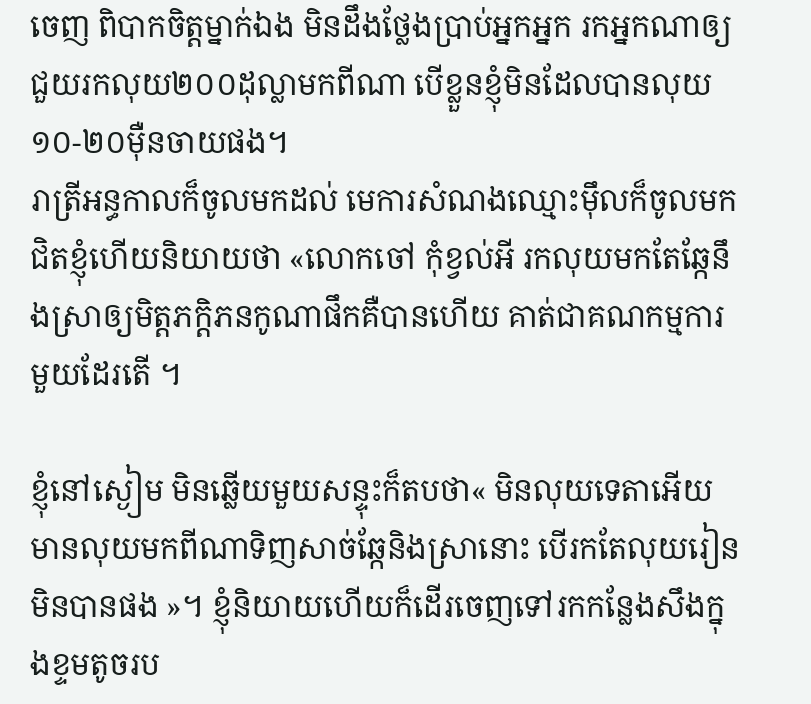ចេញ ពិបាកចិត្តម្នាក់ឯង មិនដឹងថ្លែងប្រាប់អ្នកអ្នក រកអ្នកណាឲ្យជួយរកលុយ២០០ដុល្លាមកពីណា បើខ្លួនខ្ញុំមិនដែលបានលុយ១០-២០ម៉ឺនចាយផង។
រាត្រីអន្ធកាលក៏ចូលមកដល់ មេការសំណងឈ្មោះម៉ឹលក៏ចូលមកជិតខ្ញុំហើយនិយាយថា «លោកចៅ កុំខ្វល់អី រកលុយមកតែឆ្កែនឹងស្រាឲ្យមិត្តភក្តិភនកូណាផឹកគឺបានហើយ គាត់ជាគណកម្មការមួយដែរតើ ។

ខ្ញុំនៅស្ងៀម មិនឆ្លើយមួយសន្ទុះក៏តបថា« មិនលុយទេតាអើយ មានលុយមកពីណាទិញសាច់ឆ្កែនិងស្រានោះ បើរកតែលុយរៀនមិនបានផង »។ ខ្ញុំនិយាយហើយក៏ដើរចេញទៅរកកន្លែងសឹងក្នុងខ្ទមតូចរប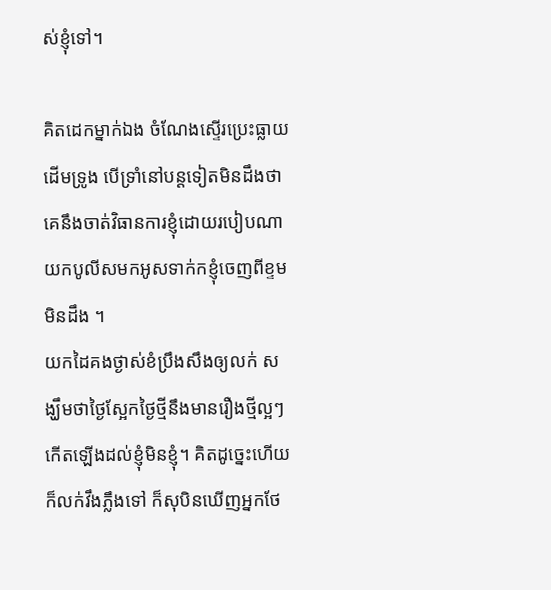ស់ខ្ញុំទៅ។

គិតដេកម្នាក់ឯង ចំណែងស្ទើរប្រេះធ្លាយដើមទ្រូង បើទ្រាំនៅបន្តទៀតមិនដឹងថាគេនឹងចាត់វិធានការខ្ញុំដោយរបៀបណា យកបូលីសមកអូសទាក់កខ្ញុំចេញពីខ្ទមមិនដឹង ។
យកដៃគងថ្ងាស់ខំប្រឹងសឹងឲ្យលក់ សង្ឃឹមថាថ្ងៃស្អែកថ្ងៃថ្មីនឹងមានរឿងថ្មីល្អៗកើតឡើងដល់ខ្ញុំមិនខ្ញុំ។ គិតដូច្នេះហើយក៏លក់វឹងភ្លឹងទៅ ក៏សុបិនឃើញអ្នកថែ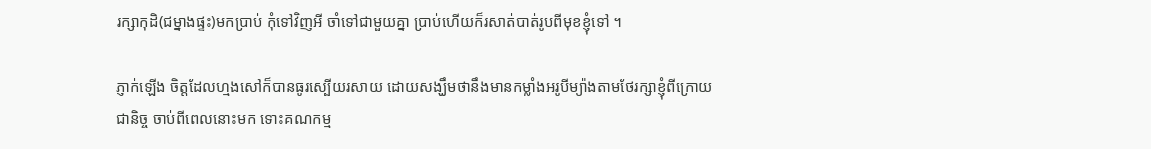រក្សាកុដិ(ជម្នាងផ្ទះ)មកប្រាប់ កុំទៅវិញអី ចាំទៅជាមួយគ្នា ប្រាប់ហើយក៏រសាត់បាត់រូបពីមុខខ្ញុំទៅ ។

ភ្ញាក់ឡើង ចិត្តដែលហ្មងសៅក៏បានធូរស្បើយរសាយ ដោយសង្ឃឹមថានឹងមានកម្លាំងអរូបីម្យ៉ាងតាមថែរក្សាខ្ញុំពីក្រោយជានិច្ច ចាប់ពីពេលនោះមក ទោះគណកម្ម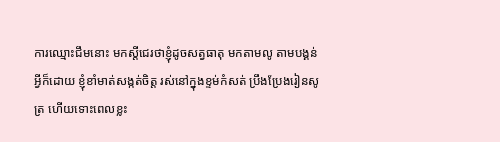ការឈ្មោះជឹមនោះ មកស្តីជេរថាខ្ញុំដូចសត្វធាតុ មកតាមលូ តាមបង្គន់អ្វីក៏ដោយ ខ្ញុំខាំមាត់សង្កត់ចិត្ត រស់នៅក្នុងខ្ទម់កំសត់ ប្រឹងប្រែងរៀនសូត្រ ហើយទោះពេលខ្លះ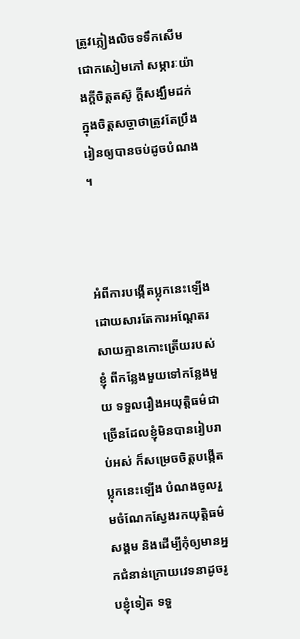ត្រូវភ្លៀងលិចទទឹកសើមជោកសៀមភៅ សម្ភារៈយ៉ាងក្តីចិត្តតស៊ូ ក្តីសង្ឃឹមដក់ក្នុងចិត្តសច្ចាថាត្រូវតែប្រឹងរៀនឲ្យបានចប់ដូចបំណង ។



អំពីការបង្កើតប្លុកនេះឡើង ដោយសារតែការអណ្តែតរសាយគ្មានកោះត្រើយរបស់ខ្ញុំ ពីកន្លែងមួយទៅកន្លែងមួយ ទទួលរឿងអយុត្តិធម៌ជាច្រើនដែលខ្ញុំមិនបានរៀបរាប់អស់ ក៏សម្រេចចិត្តបង្កើតប្លុកនេះឡើង បំណងចូលរួមចំណែកស្វែងរកយុត្តិធម៌សង្គម និងដើម្បីកុំឲ្យមានអ្នកជំនាន់ក្រោយវេទនាដូចរូបខ្ញុំទៀត ទទួ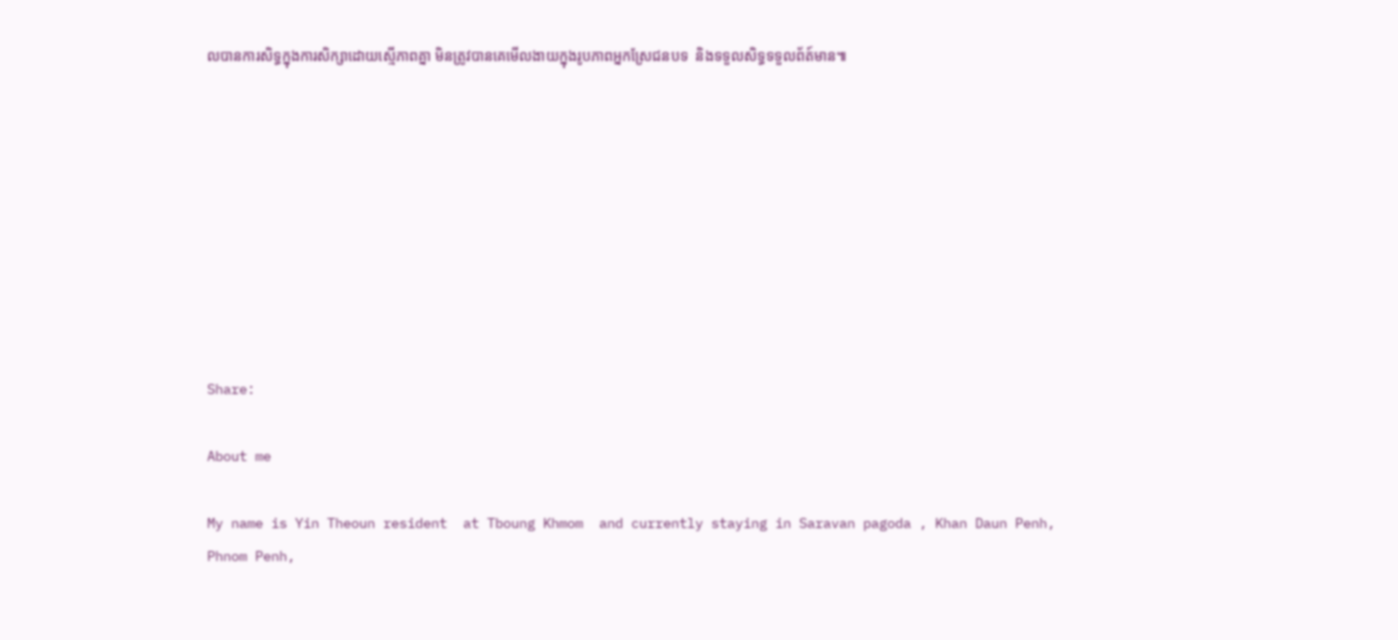លបានការសិទ្ធក្នុងការសិក្សាដោយស្មើភាពគ្នា មិនត្រូវបានគេមើលងាយក្នុងរូបភាពអ្នកស្រែជនបទ  និងទទួលសិទ្ធទទួលព័ត៍មាន៕









Share:

About me

My name is Yin Theoun resident  at Tboung Khmom  and currently staying in Saravan pagoda , Khan Daun Penh, Phnom Penh,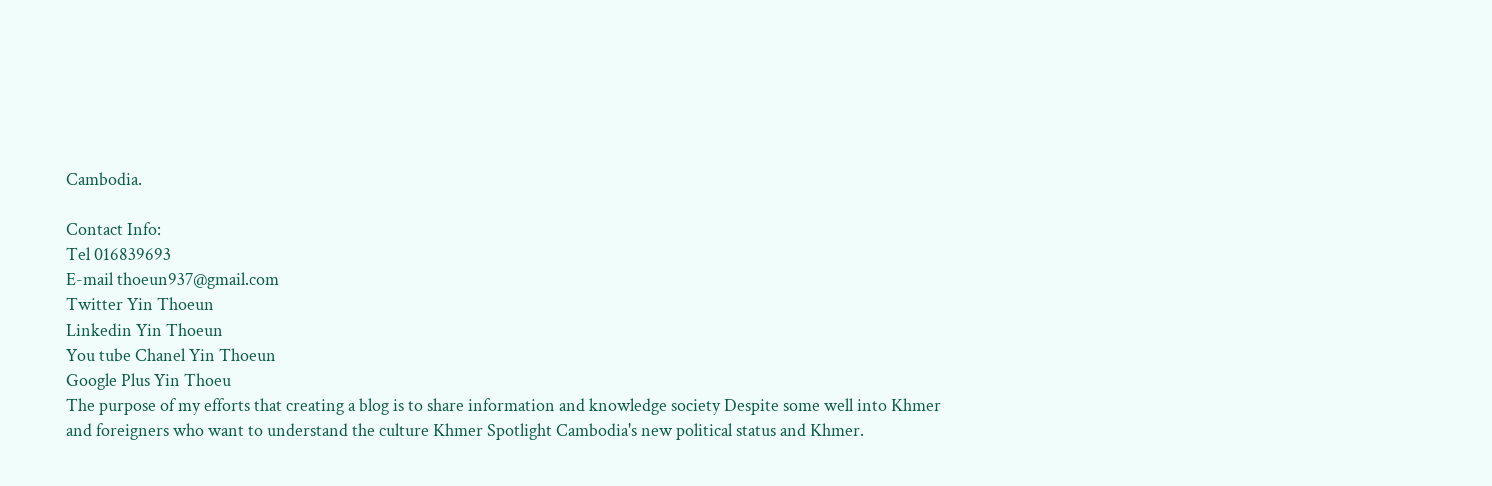Cambodia.

Contact Info:
Tel 016839693
E-mail thoeun937@gmail.com
Twitter Yin Thoeun
Linkedin Yin Thoeun
You tube Chanel Yin Thoeun
Google Plus Yin Thoeu
The purpose of my efforts that creating a blog is to share information and knowledge society Despite some well into Khmer and foreigners who want to understand the culture Khmer Spotlight Cambodia's new political status and Khmer.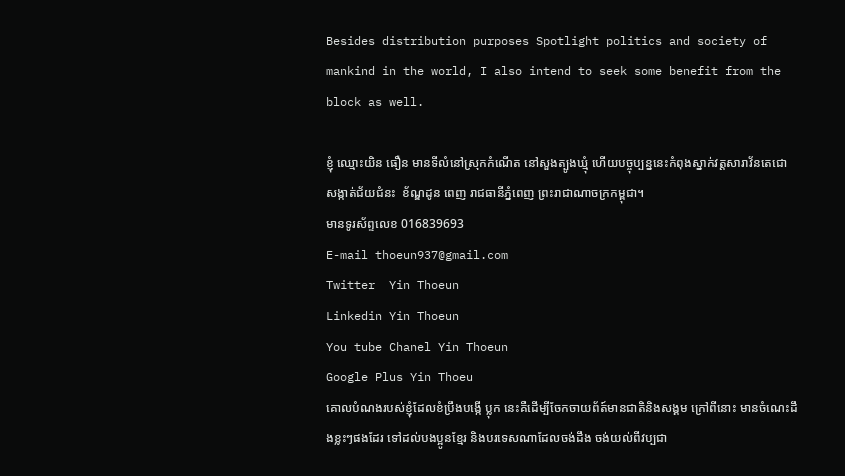Besides distribution purposes Spotlight politics and society of mankind in the world, I also intend to seek some benefit from the block as well.

ខ្ញុំ ឈ្មោះយិន ធឿន មានទីលំនៅស្រុកកំណើត នៅសួងត្បូងឃ្មុំ ហើយបច្ចុប្បន្ននេះកំពុងស្នាក់វត្តសារាវ័នតេជោ សង្កាត់ជ័យជំនះ  ខ័ណ្ឌដូន ពេញ រាជធានីភ្នំពេញ ព្រះរាជាណាចក្រកម្ពុជា។
មានទូរស័ព្ទលេខ 016839693
E-mail thoeun937@gmail.com
Twitter  Yin Thoeun
Linkedin Yin Thoeun
You tube Chanel Yin Thoeun
Google Plus Yin Thoeu
គោលបំណងរបស់ខ្ញុំដែលខំប្រឹងបង្កើ ប្លុក នេះគឺដើម្បីចែកចាយព័ត៍មានជាតិនិងសង្គម ក្រៅពីនោះ មានចំណេះដឹងខ្លះៗផងដែរ ទៅដល់បងប្អូនខ្មែរ និងបរទេសណាដែលចង់ដឹង ចង់យល់ពីវប្បជា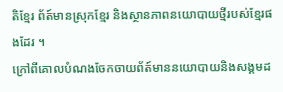តិខ្មែរ ព័ត៍មានស្រុកខ្មែរ និងស្ថានភាពនយោបាយថ្មីរបស់ខ្មែរផងដែរ ។
ក្រៅពីគោលបំណងចែកចាយព័ត៍មាននយោបាយនិងសង្គមដ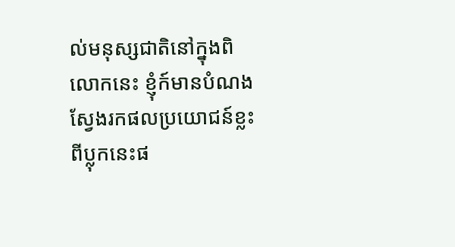ល់មនុស្សជាតិនៅក្នុងពិលោកនេះ ខ្ញុំក៍មានបំណងស្វែងរកផលប្រយោជន៍ខ្លះពីប្លុកនេះផ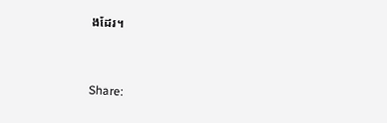ងដែរ។


Share: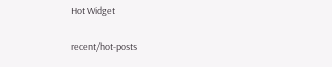Hot Widget

recent/hot-posts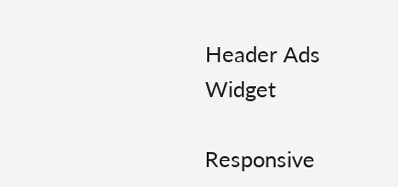Header Ads Widget

Responsive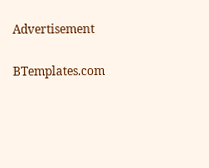Advertisement

BTemplates.com